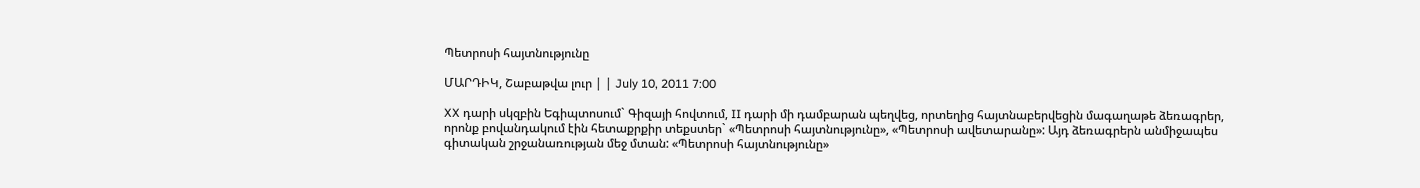Պետրոսի հայտնությունը

ՄԱՐԴԻԿ, Շաբաթվա լուր | | July 10, 2011 7:00

XX դարի սկզբին Եգիպտոսում` Գիզայի հովտում, II դարի մի դամբարան պեղվեց, որտեղից հայտնաբերվեցին մագաղաթե ձեռագրեր, որոնք բովանդակում էին հետաքրքիր տեքստեր` «Պետրոսի հայտնությունը», «Պետրոսի ավետարանը»: Այդ ձեռագրերն անմիջապես գիտական շրջանառության մեջ մտան: «Պետրոսի հայտնությունը»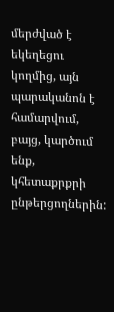մերժված է եկեղեցու կողմից, այն պարականոն է համարվում, բայց, կարծում ենք, կհետաքրքրի ընթերցողներին: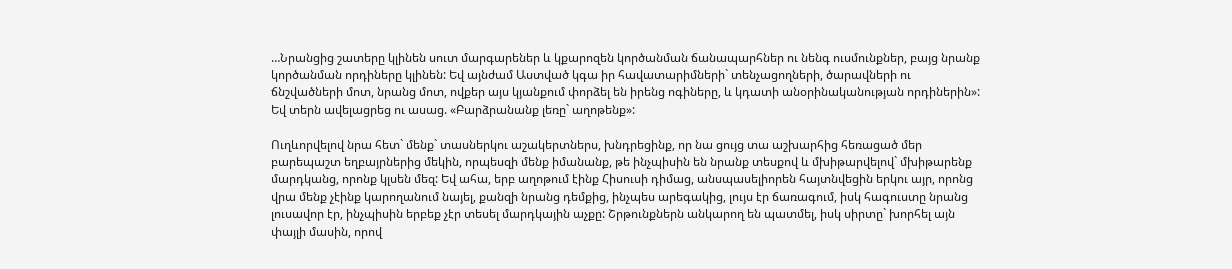…Նրանցից շատերը կլինեն սուտ մարգարեներ և կքարոզեն կործանման ճանապարհներ ու նենգ ուսմունքներ, բայց նրանք կործանման որդիները կլինեն: Եվ այնժամ Աստված կգա իր հավատարիմների` տենչացողների, ծարավների ու ճնշվածների մոտ, նրանց մոտ, ովքեր այս կյանքում փորձել են իրենց ոգիները, և կդատի անօրինականության որդիներին»: Եվ տերն ավելացրեց ու ասաց. «Բարձրանանք լեռը` աղոթենք»:

Ուղևորվելով նրա հետ` մենք` տասներկու աշակերտներս, խնդրեցինք, որ նա ցույց տա աշխարհից հեռացած մեր բարեպաշտ եղբայրներից մեկին, որպեսզի մենք իմանանք, թե ինչպիսին են նրանք տեսքով և մխիթարվելով` մխիթարենք մարդկանց, որոնք կլսեն մեզ: Եվ ահա, երբ աղոթում էինք Հիսուսի դիմաց, անսպասելիորեն հայտնվեցին երկու այր, որոնց վրա մենք չէինք կարողանում նայել, քանզի նրանց դեմքից, ինչպես արեգակից, լույս էր ճառագում, իսկ հագուստը նրանց լուսավոր էր, ինչպիսին երբեք չէր տեսել մարդկային աչքը: Շրթունքներն անկարող են պատմել, իսկ սիրտը` խորհել այն փայլի մասին, որով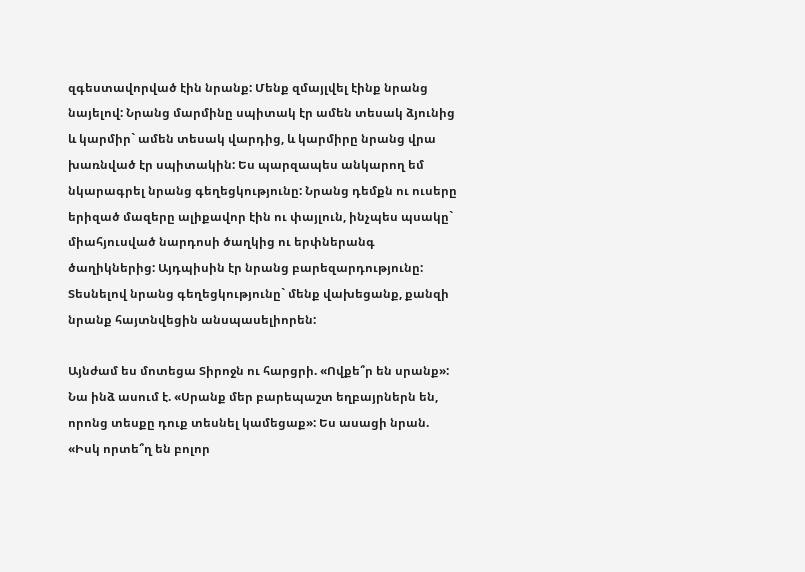զգեստավորված էին նրանք: Մենք զմայլվել էինք նրանց նայելով: Նրանց մարմինը սպիտակ էր ամեն տեսակ ձյունից և կարմիր` ամեն տեսակ վարդից, և կարմիրը նրանց վրա խառնված էր սպիտակին: Ես պարզապես անկարող եմ նկարագրել նրանց գեղեցկությունը: Նրանց դեմքն ու ուսերը երիզած մազերը ալիքավոր էին ու փայլուն, ինչպես պսակը` միահյուսված նարդոսի ծաղկից ու երփներանգ ծաղիկներից: Այդպիսին էր նրանց բարեզարդությունը: Տեսնելով նրանց գեղեցկությունը` մենք վախեցանք, քանզի նրանք հայտնվեցին անսպասելիորեն:

Այնժամ ես մոտեցա Տիրոջն ու հարցրի. «Ովքե՞ր են սրանք»: Նա ինձ ասում է. «Սրանք մեր բարեպաշտ եղբայրներն են, որոնց տեսքը դուք տեսնել կամեցաք»: Ես ասացի նրան. «Իսկ որտե՞ղ են բոլոր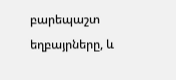բարեպաշտ եղբայրները, և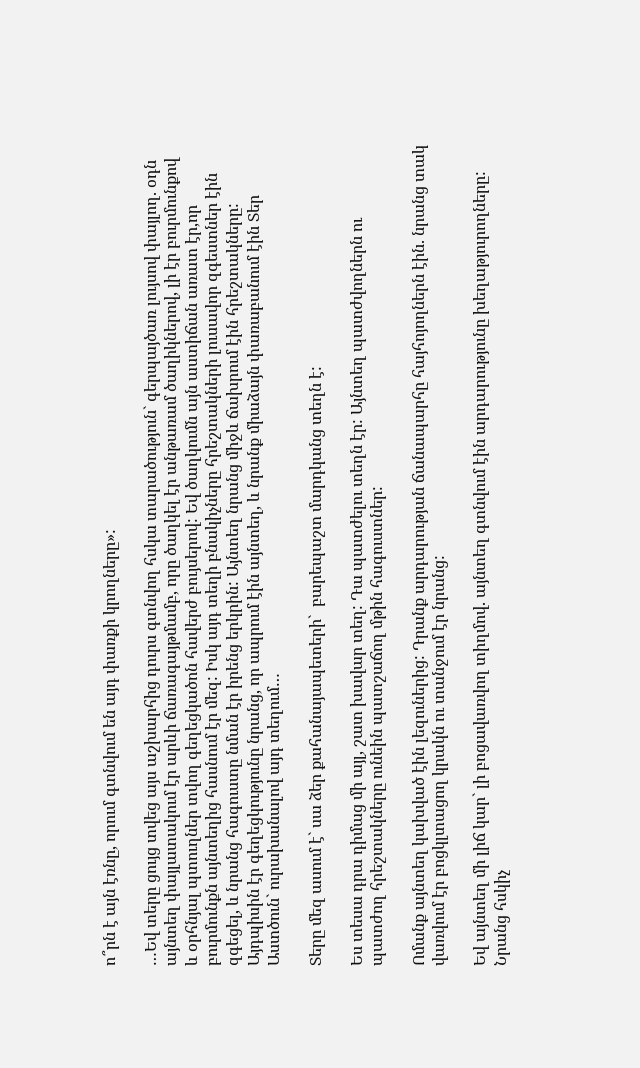ո՞րն է այն էռնը, որում գտնվում են այդ փառքի կրողները»:

…Եվ տերը ցույց տվեց այս աշխարհից դուրս գտնվող հսկա տարածություն` գերպայծառ լույսով փայլող. օդն այնտեղ փայլատակում էր արևի ճառագայթմամբ, որը ծաղկել էր անթառամ ծաղիկներով, լի էր բուրմունքով և օրհնյալ պտուղներ տվող գեղեցկածոն հավերժ բույսերով: Եվ ծաղկումն այն աստիճան առատ էր,որ բուրմունքն այնտեղից հասնում էր մեզ: Իսկ այդ տեղի բնակիչները հրեշտակների լուսավոր զգեստներ էին զգեցել, և նրանց հագուստը նման էր իրենց երկրին: Այնտեղ նրանց միջև ճախրում էին հրեշտակները: Այդպիսին էր գեղեցկությունը նրանց, որ ապրում էին այնտեղ, և նրանք միաձայն փառաբանում էին Տեր Աստծուն` ուրախանալով այդ տեղում…

Տերը մեզ ասում է` սա ձեր քահանայապետերի`  բարեպաշտ մարդկանց տեղն է:

Ես տեսա դրա դիմաց մի այլ, շատ խավար տեղ: Դա պատժելու տեղն էր: Այնտեղ պատժվողներն ու պատժող հրեշտակները ունեին պատշաճող մթին հագուստներ:

Ոմանք այնտեղ կախված էին լեզուներից: Դրանք արդարության ճանապարհը հայհոյողներն էին. նրանց տակ վառվում էր բոցկլտացող կրակն ու տանջում էր նրանց:

Եվ այնտեղ մի լիճ կար` լի բոցավառվող տիղմով. այնտեղ գտնվում էին արդարությունը խեղաթյուրողները: Նրանց հսկիչ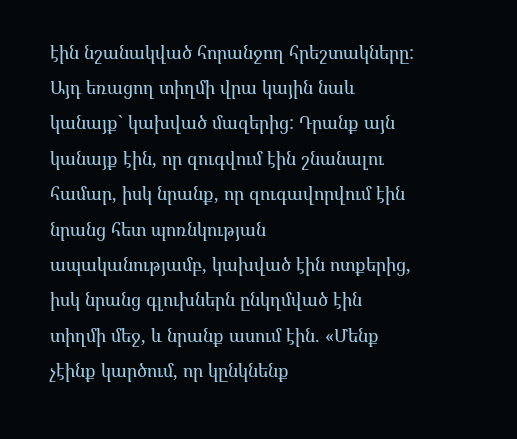էին նշանակված հորանջող հրեշտակները: Այդ եռացող տիղմի վրա կային նաև կանայք` կախված մազերից: Դրանք այն կանայք էին, որ զուգվում էին շնանալու համար, իսկ նրանք, որ զուգավորվում էին նրանց հետ պոռնկության ապականությամբ, կախված էին ոտքերից, իսկ նրանց գլուխներն ընկղմված էին տիղմի մեջ, և նրանք ասում էին. «Մենք չէինք կարծում, որ կընկնենք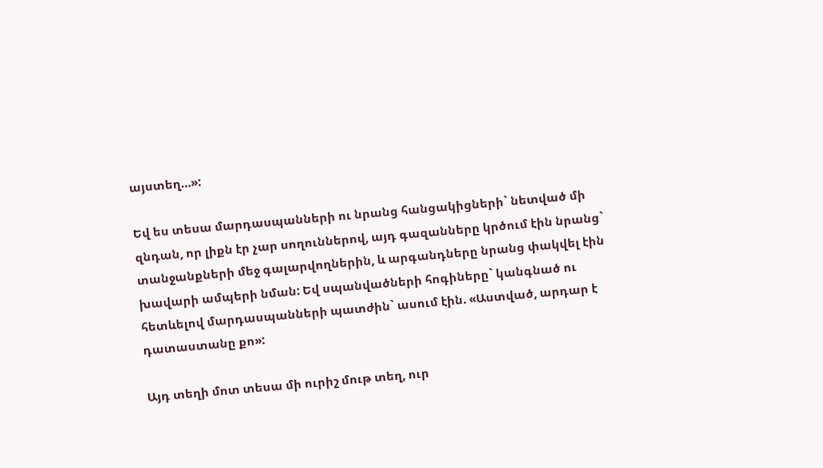այստեղ…»:

Եվ ես տեսա մարդասպանների ու նրանց հանցակիցների` նետված մի զնդան, որ լիքն էր չար սողուններով, այդ գազանները կրծում էին նրանց` տանջանքների մեջ գալարվողներին, և արգանդները նրանց փակվել էին խավարի ամպերի նման: Եվ սպանվածների հոգիները` կանգնած ու հետևելով մարդասպանների պատժին` ասում էին. «Աստված, արդար է դատաստանը քո»:

Այդ տեղի մոտ տեսա մի ուրիշ մութ տեղ, ուր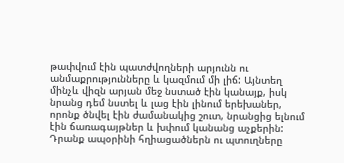թափվում էին պատժվողների արյունն ու անմաքրությունները և կազմում մի լիճ: Այնտեղ մինչև վիզն արյան մեջ նստած էին կանայք, իսկ նրանց դեմ նստել և լաց էին լինում երեխաներ, որոնք ծնվել էին ժամանակից շուտ, նրանցից ելնում էին ճառագայթներ և խփում կանանց աչքերին: Դրանք ապօրինի հղիացածներն ու պտուղները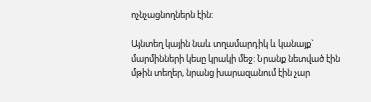ոչնչացնողներն էին:

Այնտեղ կային նաև տղամարդիկ և կանայք` մարմինների կեսը կրակի մեջ: Նրանք նետված էին մթին տեղեր, նրանց խարազանում էին չար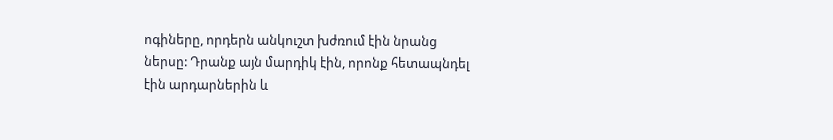ոգիները, որդերն անկուշտ խժռում էին նրանց ներսը: Դրանք այն մարդիկ էին, որոնք հետապնդել էին արդարներին և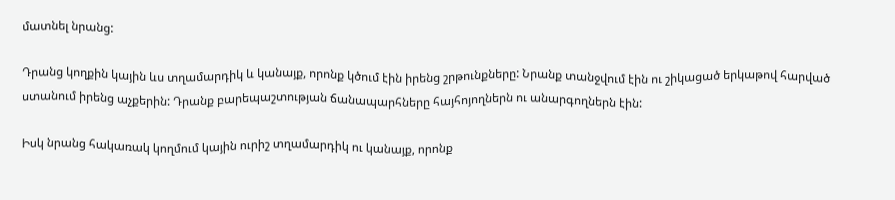մատնել նրանց:

Դրանց կողքին կային ևս տղամարդիկ և կանայք, որոնք կծում էին իրենց շրթունքները: Նրանք տանջվում էին ու շիկացած երկաթով հարված ստանում իրենց աչքերին: Դրանք բարեպաշտության ճանապարհները հայհոյողներն ու անարգողներն էին:

Իսկ նրանց հակառակ կողմում կային ուրիշ տղամարդիկ ու կանայք, որոնք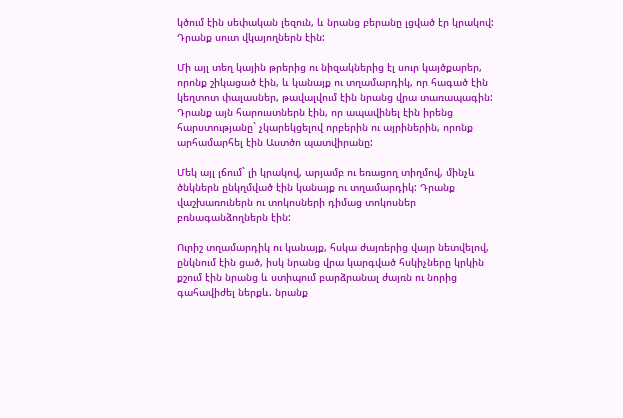կծում էին սեփական լեզուն, և նրանց բերանը լցված էր կրակով: Դրանք սուտ վկայողներն էին:

Մի այլ տեղ կային թրերից ու նիզակներից էլ սուր կայծքարեր, որոնք շիկացած էին, և կանայք ու տղամարդիկ, որ հագած էին կեղտոտ փալասներ, թավալվում էին նրանց վրա տառապագին: Դրանք այն հարուստներն էին, որ ապավինել էին իրենց հարստությանը` չկարեկցելով որբերին ու այրիներին, որոնք արհամարհել էին Աստծո պատվիրանը:

Մեկ այլ լճում` լի կրակով, արյամբ ու եռացող տիղմով, մինչև ծնկներն ընկղմված էին կանայք ու տղամարդիկ: Դրանք վաշխառուներն ու տոկոսների դիմաց տոկոսներ բռնագանձողներն էին:

Ուրիշ տղամարդիկ ու կանայք, հսկա ժայռերից վայր նետվելով, ընկնում էին ցած, իսկ նրանց վրա կարգված հսկիչները կրկին քշում էին նրանց և ստիպում բարձրանալ ժայռն ու նորից գահավիժել ներքև. նրանք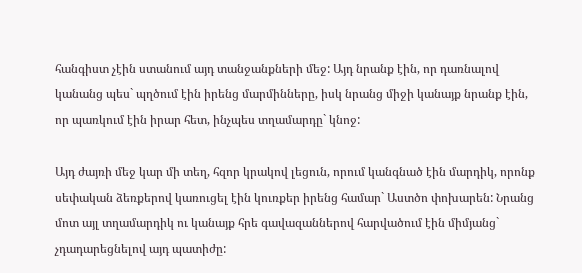հանգիստ չէին ստանում այդ տանջանքների մեջ: Այդ նրանք էին, որ դառնալով կանանց պես` պղծում էին իրենց մարմինները, իսկ նրանց միջի կանայք նրանք էին, որ պառկում էին իրար հետ, ինչպես տղամարդը` կնոջ:

Այդ ժայռի մեջ կար մի տեղ, հզոր կրակով լեցուն, որում կանգնած էին մարդիկ, որոնք սեփական ձեռքերով կառուցել էին կուռքեր իրենց համար` Աստծո փոխարեն: Նրանց մոտ այլ տղամարդիկ ու կանայք հրե գավազաններով հարվածում էին միմյանց` չդադարեցնելով այդ պատիժը: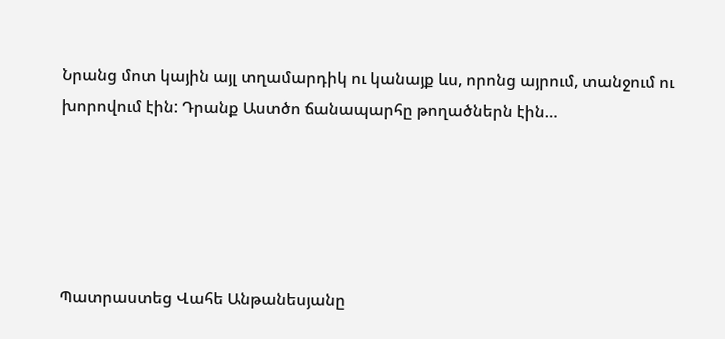Նրանց մոտ կային այլ տղամարդիկ ու կանայք ևս, որոնց այրում, տանջում ու խորովում էին: Դրանք Աստծո ճանապարհը թողածներն էին…





Պատրաստեց Վահե Անթանեսյանը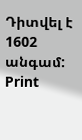Դիտվել է 1602 անգամ:
Print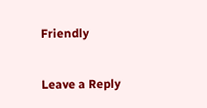Friendly

Leave a Reply